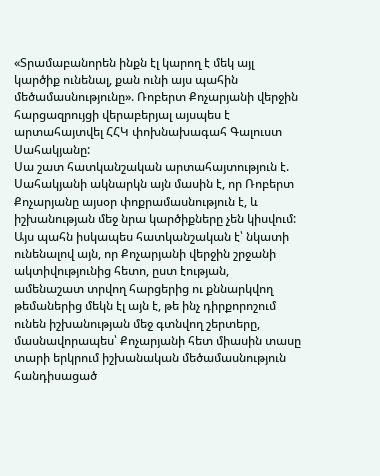«Տրամաբանորեն ինքն էլ կարող է մեկ այլ կարծիք ունենալ, քան ունի այս պահին մեծամասնությունը». Ռոբերտ Քոչարյանի վերջին հարցազրույցի վերաբերյալ այսպես է արտահայտվել ՀՀԿ փոխնախագահ Գալուստ Սահակյանը:
Սա շատ հատկանշական արտահայտություն է. Սահակյանի ակնարկն այն մասին է, որ Ռոբերտ Քոչարյանը այսօր փոքրամասնություն է, և իշխանության մեջ նրա կարծիքները չեն կիսվում: Այս պահն իսկապես հատկանշական է՝ նկատի ունենալով այն, որ Քոչարյանի վերջին շրջանի ակտիվությունից հետո, ըստ էության, ամենաշատ տրվող հարցերից ու քննարկվող թեմաներից մեկն էլ այն է, թե ինչ դիրքորոշում ունեն իշխանության մեջ գտնվող շերտերը, մասնավորապես՝ Քոչարյանի հետ միասին տասը տարի երկրում իշխանական մեծամասնություն հանդիսացած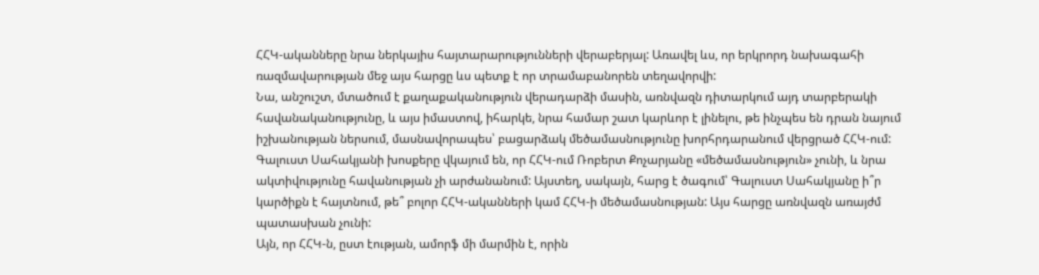ՀՀԿ-ականները նրա ներկայիս հայտարարությունների վերաբերյալ: Առավել ևս, որ երկրորդ նախագահի ռազմավարության մեջ այս հարցը ևս պետք է որ տրամաբանորեն տեղավորվի:
Նա, անշուշտ, մտածում է քաղաքականություն վերադարձի մասին, առնվազն դիտարկում այդ տարբերակի հավանականությունը, և այս իմաստով, իհարկե, նրա համար շատ կարևոր է լինելու, թե ինչպես են դրան նայում իշխանության ներսում, մասնավորապես՝ բացարձակ մեծամասնությունը խորհրդարանում վերցրած ՀՀԿ-ում:
Գալուստ Սահակյանի խոսքերը վկայում են, որ ՀՀԿ-ում Ռոբերտ Քոչարյանը «մեծամասնություն» չունի, և նրա ակտիվությունը հավանության չի արժանանում: Այստեղ, սակայն, հարց է ծագում՝ Գալուստ Սահակյանը ի՞ր կարծիքն է հայտնում, թե՞ բոլոր ՀՀԿ-ականների կամ ՀՀԿ-ի մեծամասնության: Այս հարցը առնվազն առայժմ պատասխան չունի:
Այն, որ ՀՀԿ-ն, ըստ էության, ամորֆ մի մարմին է, որին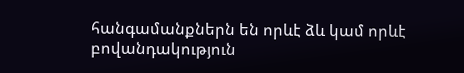հանգամանքներն են որևէ ձև կամ որևէ բովանդակություն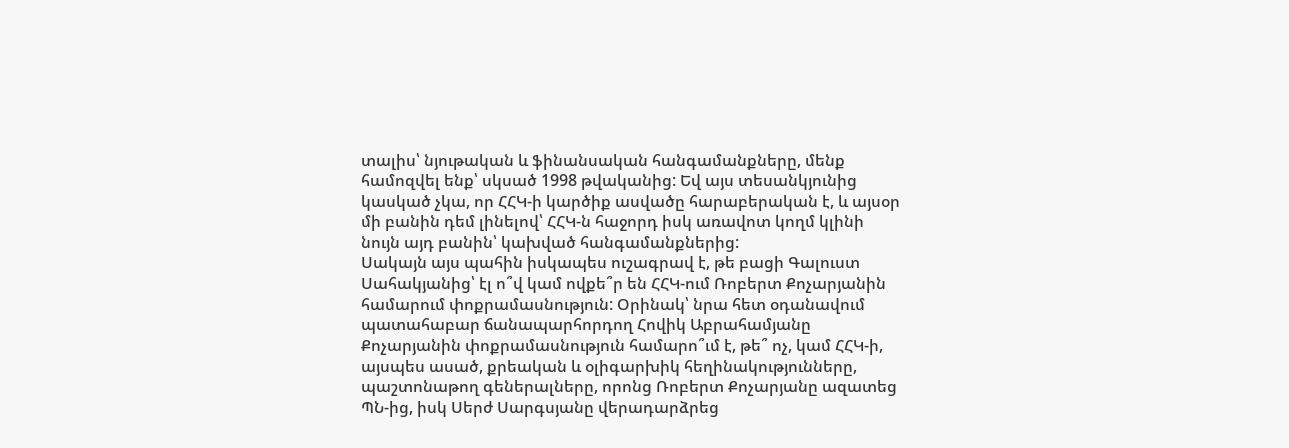տալիս՝ նյութական և ֆինանսական հանգամանքները, մենք համոզվել ենք՝ սկսած 1998 թվականից: Եվ այս տեսանկյունից կասկած չկա, որ ՀՀԿ-ի կարծիք ասվածը հարաբերական է, և այսօր մի բանին դեմ լինելով՝ ՀՀԿ-ն հաջորդ իսկ առավոտ կողմ կլինի նույն այդ բանին՝ կախված հանգամանքներից:
Սակայն այս պահին իսկապես ուշագրավ է, թե բացի Գալուստ Սահակյանից՝ էլ ո՞վ կամ ովքե՞ր են ՀՀԿ-ում Ռոբերտ Քոչարյանին համարում փոքրամասնություն: Օրինակ՝ նրա հետ օդանավում պատահաբար ճանապարհորդող Հովիկ Աբրահամյանը Քոչարյանին փոքրամասնություն համարո՞ւմ է, թե՞ ոչ, կամ ՀՀԿ-ի, այսպես ասած, քրեական և օլիգարխիկ հեղինակությունները, պաշտոնաթող գեներալները, որոնց Ռոբերտ Քոչարյանը ազատեց ՊՆ-ից, իսկ Սերժ Սարգսյանը վերադարձրեց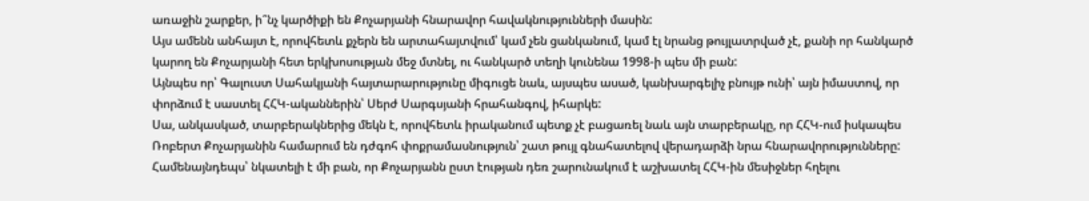առաջին շարքեր, ի՞նչ կարծիքի են Քոչարյանի հնարավոր հավակնությունների մասին:
Այս ամենն անհայտ է, որովհետև քչերն են արտահայտվում՝ կամ չեն ցանկանում, կամ էլ նրանց թույլատրված չէ, քանի որ հանկարծ կարող են Քոչարյանի հետ երկխոսության մեջ մտնել, ու հանկարծ տեղի կունենա 1998-ի պես մի բան:
Այնպես որ՝ Գալուստ Սահակյանի հայտարարությունը միգուցե նաև, այսպես ասած, կանխարգելիչ բնույթ ունի՝ այն իմաստով, որ փորձում է սաստել ՀՀԿ-ականներին՝ Սերժ Սարգսյանի հրահանգով, իհարկե:
Սա, անկասկած, տարբերակներից մեկն է, որովհետև իրականում պետք չէ բացառել նաև այն տարբերակը, որ ՀՀԿ-ում իսկապես Ռոբերտ Քոչարյանին համարում են դժգոհ փոքրամասնություն՝ շատ թույլ գնահատելով վերադարձի նրա հնարավորությունները: Համենայնդեպս՝ նկատելի է մի բան, որ Քոչարյանն ըստ էության դեռ շարունակում է աշխատել ՀՀԿ-ին մեսիջներ հղելու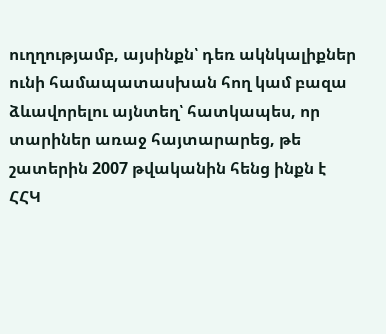ուղղությամբ, այսինքն՝ դեռ ակնկալիքներ ունի համապատասխան հող կամ բազա ձևավորելու այնտեղ՝ հատկապես, որ տարիներ առաջ հայտարարեց, թե շատերին 2007 թվականին հենց ինքն է ՀՀԿ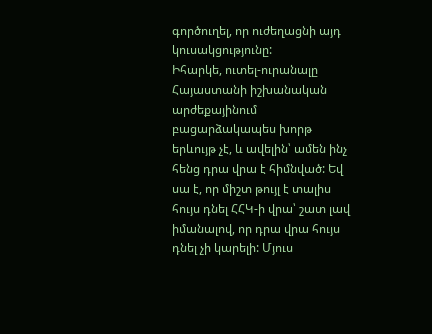գործուղել, որ ուժեղացնի այդ կուսակցությունը:
Իհարկե, ուտել-ուրանալը Հայաստանի իշխանական արժեքայինում բացարձակապես խորթ երևույթ չէ, և ավելին՝ ամեն ինչ հենց դրա վրա է հիմնված: Եվ սա է, որ միշտ թույլ է տալիս հույս դնել ՀՀԿ-ի վրա՝ շատ լավ իմանալով, որ դրա վրա հույս դնել չի կարելի: Մյուս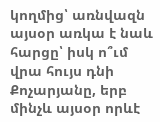կողմից՝ առնվազն այսօր առկա է նաև հարցը՝ իսկ ո՞ւմ վրա հույս դնի Քոչարյանը, երբ մինչև այսօր որևէ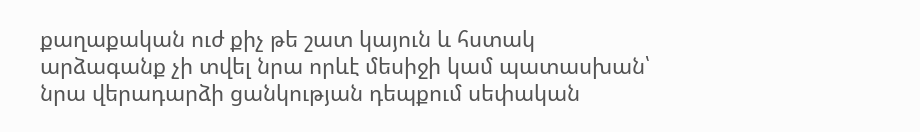քաղաքական ուժ քիչ թե շատ կայուն և հստակ արձագանք չի տվել նրա որևէ մեսիջի կամ պատասխան՝ նրա վերադարձի ցանկության դեպքում սեփական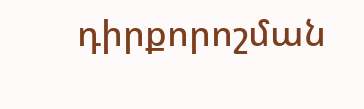դիրքորոշման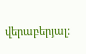վերաբերյալ: